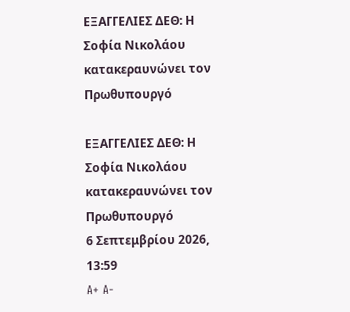ΕΞΑΓΓΕΛΙΕΣ ΔΕΘ: Η Σοφία Νικολάου κατακεραυνώνει τον Πρωθυπουργό

ΕΞΑΓΓΕΛΙΕΣ ΔΕΘ: Η Σοφία Νικολάου κατακεραυνώνει τον Πρωθυπουργό
6 Σεπτεμβρίου 2026, 13:59
A+ A-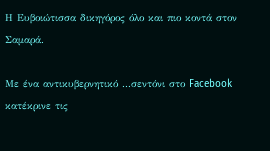Η Ευβοιώτισσα δικηγόρος όλο και πιο κοντά στον Σαμαρά.

Με ένα αντικυβερνητικό ...σεντόνι στο Facebook κατέκρινε τις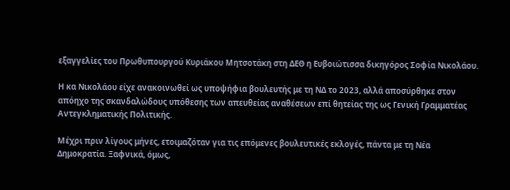εξαγγελίες του Πρωθυπουργού Κυριάκου Μητσοτάκη στη ΔΕΘ η Ευβοιώτισσα δικηγόρος Σοφία Νικολάου.

Η κα Νικολάου είχε ανακοινωθεί ως υποψήφια βουλευτής με τη ΝΔ το 2023, αλλά αποσύρθηκε στον απόηχο της σκανδαλώδους υπόθεσης των απευθείας αναθέσεων επί θητείας της ως Γενική Γραμματέας Αντεγκληματικής Πολιτικής.

Μέχρι πριν λίγους μήνες, ετοιμαζόταν για τις επόμενες βουλευτικές εκλογές, πάντα με τη Νέα Δημοκρατία. Ξαφνικά, όμως,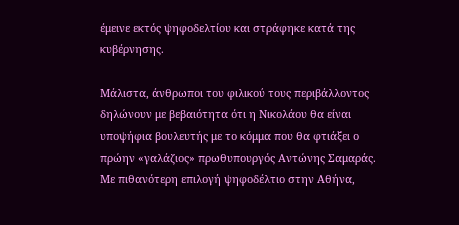έμεινε εκτός ψηφοδελτίου και στράφηκε κατά της κυβέρνησης.

Μάλιστα, άνθρωποι του φιλικού τους περιβάλλοντος δηλώνουν με βεβαιότητα ότι η Νικολάου θα είναι υποψήφια βουλευτής με το κόμμα που θα φτιάξει ο πρώην «γαλάζιος» πρωθυπουργός Αντώνης Σαμαράς. Με πιθανότερη επιλογή ψηφοδέλτιο στην Αθήνα,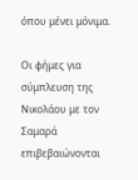όπου μένει μόνιμα.

Οι φήμες για σύμπλευση της Νικολάου με τον Σαμαρά επιβεβαιώνονται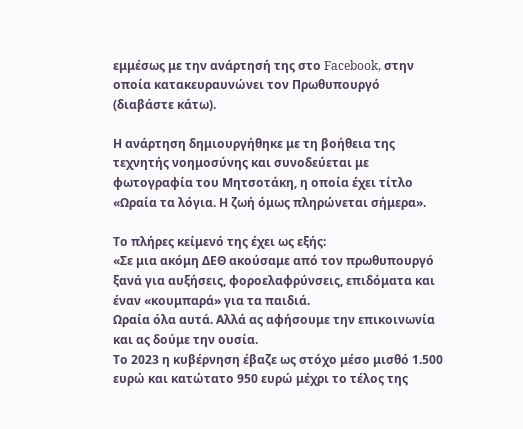εμμέσως με την ανάρτησή της στο Facebook, στην οποία κατακευραυνώνει τον Πρωθυπουργό (διαβάστε κάτω).

Η ανάρτηση δημιουργήθηκε με τη βοήθεια της τεχνητής νοημοσύνης και συνοδεύεται με φωτογραφία του Μητσοτάκη, η οποία έχει τίτλο «Ωραία τα λόγια. Η ζωή όμως πληρώνεται σήμερα».

Το πλήρες κείμενό της έχει ως εξής:
«Σε μια ακόμη ΔΕΘ ακούσαμε από τον πρωθυπουργό ξανά για αυξήσεις, φοροελαφρύνσεις, επιδόματα και έναν «κουμπαρά» για τα παιδιά.
Ωραία όλα αυτά. Αλλά ας αφήσουμε την επικοινωνία και ας δούμε την ουσία.
Το 2023 η κυβέρνηση έβαζε ως στόχο μέσο μισθό 1.500 ευρώ και κατώτατο 950 ευρώ μέχρι το τέλος της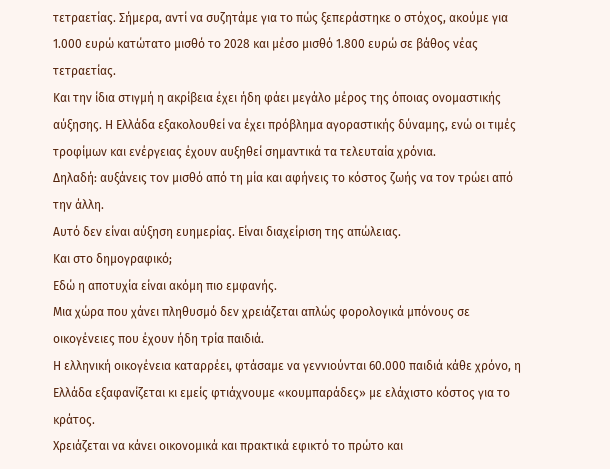τετραετίας. Σήμερα, αντί να συζητάμε για το πώς ξεπεράστηκε ο στόχος, ακούμε για 1.000 ευρώ κατώτατο μισθό το 2028 και μέσο μισθό 1.800 ευρώ σε βάθος νέας τετραετίας.
Και την ίδια στιγμή η ακρίβεια έχει ήδη φάει μεγάλο μέρος της όποιας ονομαστικής αύξησης. Η Ελλάδα εξακολουθεί να έχει πρόβλημα αγοραστικής δύναμης, ενώ οι τιμές τροφίμων και ενέργειας έχουν αυξηθεί σημαντικά τα τελευταία χρόνια.
Δηλαδή: αυξάνεις τον μισθό από τη μία και αφήνεις το κόστος ζωής να τον τρώει από την άλλη.
Αυτό δεν είναι αύξηση ευημερίας. Είναι διαχείριση της απώλειας.
Και στο δημογραφικό;
Εδώ η αποτυχία είναι ακόμη πιο εμφανής.
Μια χώρα που χάνει πληθυσμό δεν χρειάζεται απλώς φορολογικά μπόνους σε οικογένειες που έχουν ήδη τρία παιδιά.
Η ελληνική οικογένεια καταρρέει, φτάσαμε να γεννιούνται 60.000 παιδιά κάθε χρόνο, η Ελλάδα εξαφανίζεται κι εμείς φτιάχνουμε «κουμπαράδες» με ελάχιστο κόστος για το κράτος.
Χρειάζεται να κάνει οικονομικά και πρακτικά εφικτό το πρώτο και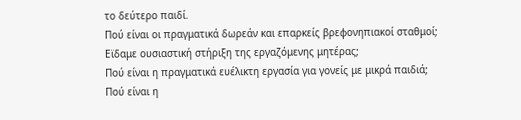το δεύτερο παιδί.
Πού είναι οι πραγματικά δωρεάν και επαρκείς βρεφονηπιακοί σταθμοί;
Εϊδαμε ουσιαστική στήριξη της εργαζόμενης μητέρας;
Πού είναι η πραγματικά ευέλικτη εργασία για γονείς με μικρά παιδιά;
Πού είναι η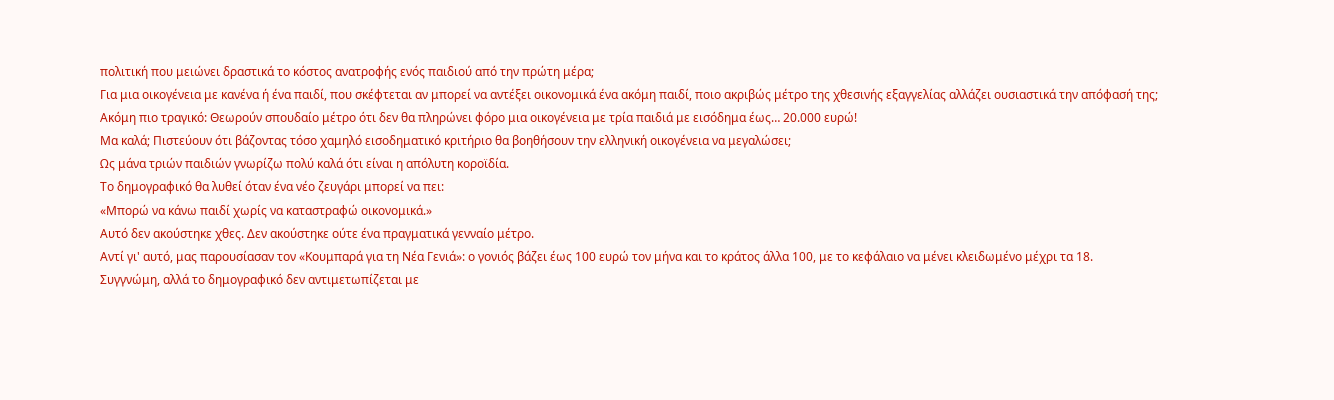πολιτική που μειώνει δραστικά το κόστος ανατροφής ενός παιδιού από την πρώτη μέρα;
Για μια οικογένεια με κανένα ή ένα παιδί, που σκέφτεται αν μπορεί να αντέξει οικονομικά ένα ακόμη παιδί, ποιο ακριβώς μέτρο της χθεσινής εξαγγελίας αλλάζει ουσιαστικά την απόφασή της;
Ακόμη πιο τραγικό: Θεωρούν σπουδαίο μέτρο ότι δεν θα πληρώνει φόρο μια οικογένεια με τρία παιδιά με εισόδημα έως… 20.000 ευρώ!
Μα καλά; Πιστεύουν ότι βάζοντας τόσο χαμηλό εισοδηματικό κριτήριο θα βοηθήσουν την ελληνική οικογένεια να μεγαλώσει;
Ως μάνα τριών παιδιών γνωρίζω πολύ καλά ότι είναι η απόλυτη κοροϊδία.
Το δημογραφικό θα λυθεί όταν ένα νέο ζευγάρι μπορεί να πει:
«Μπορώ να κάνω παιδί χωρίς να καταστραφώ οικονομικά.»
Αυτό δεν ακούστηκε χθες. Δεν ακούστηκε ούτε ένα πραγματικά γενναίο μέτρο.
Αντί γι' αυτό, μας παρουσίασαν τον «Κουμπαρά για τη Νέα Γενιά»: ο γονιός βάζει έως 100 ευρώ τον μήνα και το κράτος άλλα 100, με το κεφάλαιο να μένει κλειδωμένο μέχρι τα 18.
Συγγνώμη, αλλά το δημογραφικό δεν αντιμετωπίζεται με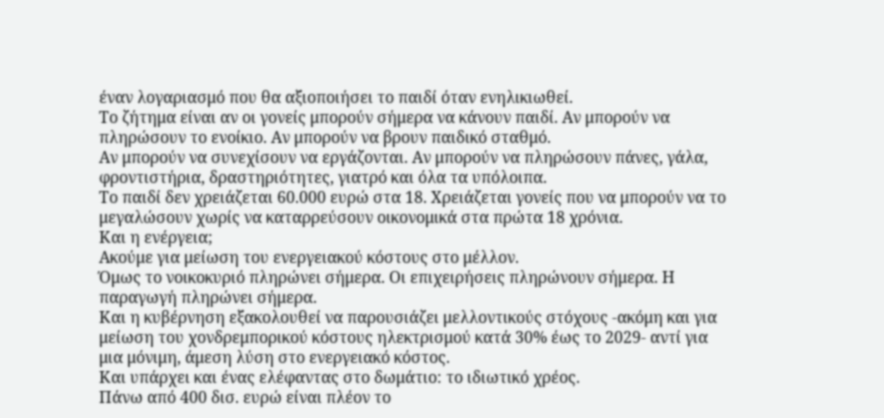έναν λογαριασμό που θα αξιοποιήσει το παιδί όταν ενηλικιωθεί.
Το ζήτημα είναι αν οι γονείς μπορούν σήμερα να κάνουν παιδί. Αν μπορούν να πληρώσουν το ενοίκιο. Αν μπορούν να βρουν παιδικό σταθμό.
Αν μπορούν να συνεχίσουν να εργάζονται. Αν μπορούν να πληρώσουν πάνες, γάλα, φροντιστήρια, δραστηριότητες, γιατρό και όλα τα υπόλοιπα.
Το παιδί δεν χρειάζεται 60.000 ευρώ στα 18. Χρειάζεται γονείς που να μπορούν να το μεγαλώσουν χωρίς να καταρρεύσουν οικονομικά στα πρώτα 18 χρόνια.
Και η ενέργεια;
Ακούμε για μείωση του ενεργειακού κόστους στο μέλλον.
Όμως το νοικοκυριό πληρώνει σήμερα. Οι επιχειρήσεις πληρώνουν σήμερα. Η παραγωγή πληρώνει σήμερα.
Και η κυβέρνηση εξακολουθεί να παρουσιάζει μελλοντικούς στόχους -ακόμη και για μείωση του χονδρεμπορικού κόστους ηλεκτρισμού κατά 30% έως το 2029- αντί για μια μόνιμη, άμεση λύση στο ενεργειακό κόστος.
Και υπάρχει και ένας ελέφαντας στο δωμάτιο: το ιδιωτικό χρέος.
Πάνω από 400 δισ. ευρώ είναι πλέον το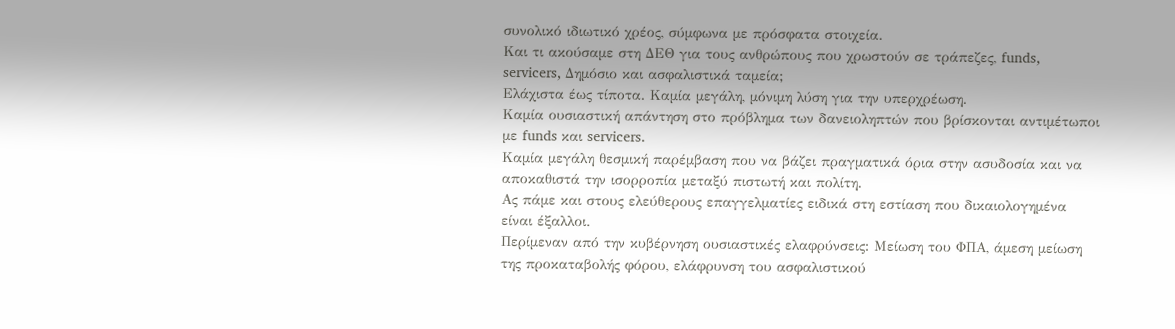συνολικό ιδιωτικό χρέος, σύμφωνα με πρόσφατα στοιχεία.
Και τι ακούσαμε στη ΔΕΘ για τους ανθρώπους που χρωστούν σε τράπεζες, funds, servicers, Δημόσιο και ασφαλιστικά ταμεία;
Ελάχιστα έως τίποτα. Καμία μεγάλη, μόνιμη λύση για την υπερχρέωση.
Καμία ουσιαστική απάντηση στο πρόβλημα των δανειοληπτών που βρίσκονται αντιμέτωποι με funds και servicers.
Καμία μεγάλη θεσμική παρέμβαση που να βάζει πραγματικά όρια στην ασυδοσία και να αποκαθιστά την ισορροπία μεταξύ πιστωτή και πολίτη.
Ας πάμε και στους ελεύθερους επαγγελματίες ειδικά στη εστίαση που δικαιολογημένα είναι έξαλλοι.
Περίμεναν από την κυβέρνηση ουσιαστικές ελαφρύνσεις: Μείωση του ΦΠΑ, άμεση μείωση της προκαταβολής φόρου, ελάφρυνση του ασφαλιστικού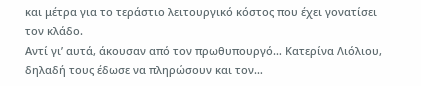και μέτρα για το τεράστιο λειτουργικό κόστος που έχει γονατίσει τον κλάδο.
Αντί γι’ αυτά, άκουσαν από τον πρωθυπουργό… Κατερίνα Λιόλιου, δηλαδή τους έδωσε να πληρώσουν και τον…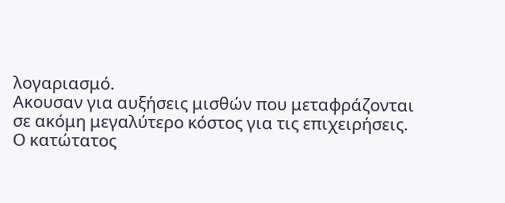λογαριασμό.
Ακουσαν για αυξήσεις μισθών που μεταφράζονται σε ακόμη μεγαλύτερο κόστος για τις επιχειρήσεις.
Ο κατώτατος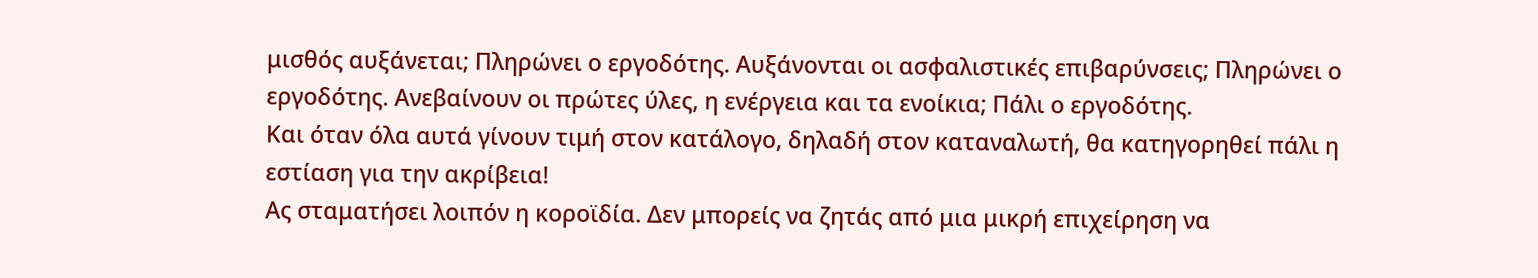μισθός αυξάνεται; Πληρώνει ο εργοδότης. Αυξάνονται οι ασφαλιστικές επιβαρύνσεις; Πληρώνει ο εργοδότης. Ανεβαίνουν οι πρώτες ύλες, η ενέργεια και τα ενοίκια; Πάλι ο εργοδότης.
Και όταν όλα αυτά γίνουν τιμή στον κατάλογο, δηλαδή στον καταναλωτή, θα κατηγορηθεί πάλι η εστίαση για την ακρίβεια!
Ας σταματήσει λοιπόν η κοροϊδία. Δεν μπορείς να ζητάς από μια μικρή επιχείρηση να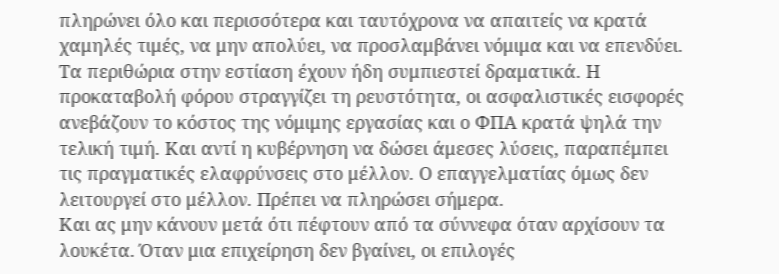πληρώνει όλο και περισσότερα και ταυτόχρονα να απαιτείς να κρατά χαμηλές τιμές, να μην απολύει, να προσλαμβάνει νόμιμα και να επενδύει. Τα περιθώρια στην εστίαση έχουν ήδη συμπιεστεί δραματικά. Η προκαταβολή φόρου στραγγίζει τη ρευστότητα, οι ασφαλιστικές εισφορές ανεβάζουν το κόστος της νόμιμης εργασίας και ο ΦΠΑ κρατά ψηλά την τελική τιμή. Και αντί η κυβέρνηση να δώσει άμεσες λύσεις, παραπέμπει τις πραγματικές ελαφρύνσεις στο μέλλον. Ο επαγγελματίας όμως δεν λειτουργεί στο μέλλον. Πρέπει να πληρώσει σήμερα.
Και ας μην κάνουν μετά ότι πέφτουν από τα σύννεφα όταν αρχίσουν τα λουκέτα. Όταν μια επιχείρηση δεν βγαίνει, οι επιλογές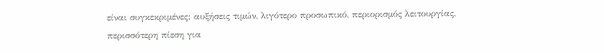είναι συγκεκριμένες: αυξήσεις τιμών, λιγότερο προσωπικό, περιορισμός λειτουργίας, περισσότερη πίεση για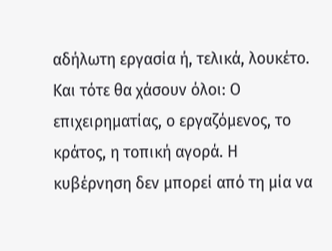αδήλωτη εργασία ή, τελικά, λουκέτο.
Και τότε θα χάσουν όλοι: Ο επιχειρηματίας, ο εργαζόμενος, το κράτος, η τοπική αγορά. Η κυβέρνηση δεν μπορεί από τη μία να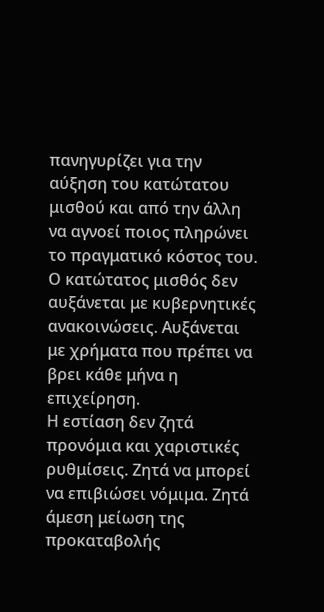πανηγυρίζει για την αύξηση του κατώτατου μισθού και από την άλλη να αγνοεί ποιος πληρώνει το πραγματικό κόστος του.
Ο κατώτατος μισθός δεν αυξάνεται με κυβερνητικές ανακοινώσεις. Αυξάνεται με χρήματα που πρέπει να βρει κάθε μήνα η επιχείρηση.
Η εστίαση δεν ζητά προνόμια και χαριστικές ρυθμίσεις. Ζητά να μπορεί να επιβιώσει νόμιμα. Ζητά άμεση μείωση της προκαταβολής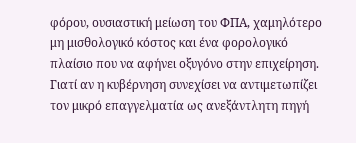φόρου, ουσιαστική μείωση του ΦΠΑ, χαμηλότερο μη μισθολογικό κόστος και ένα φορολογικό πλαίσιο που να αφήνει οξυγόνο στην επιχείρηση.
Γιατί αν η κυβέρνηση συνεχίσει να αντιμετωπίζει τον μικρό επαγγελματία ως ανεξάντλητη πηγή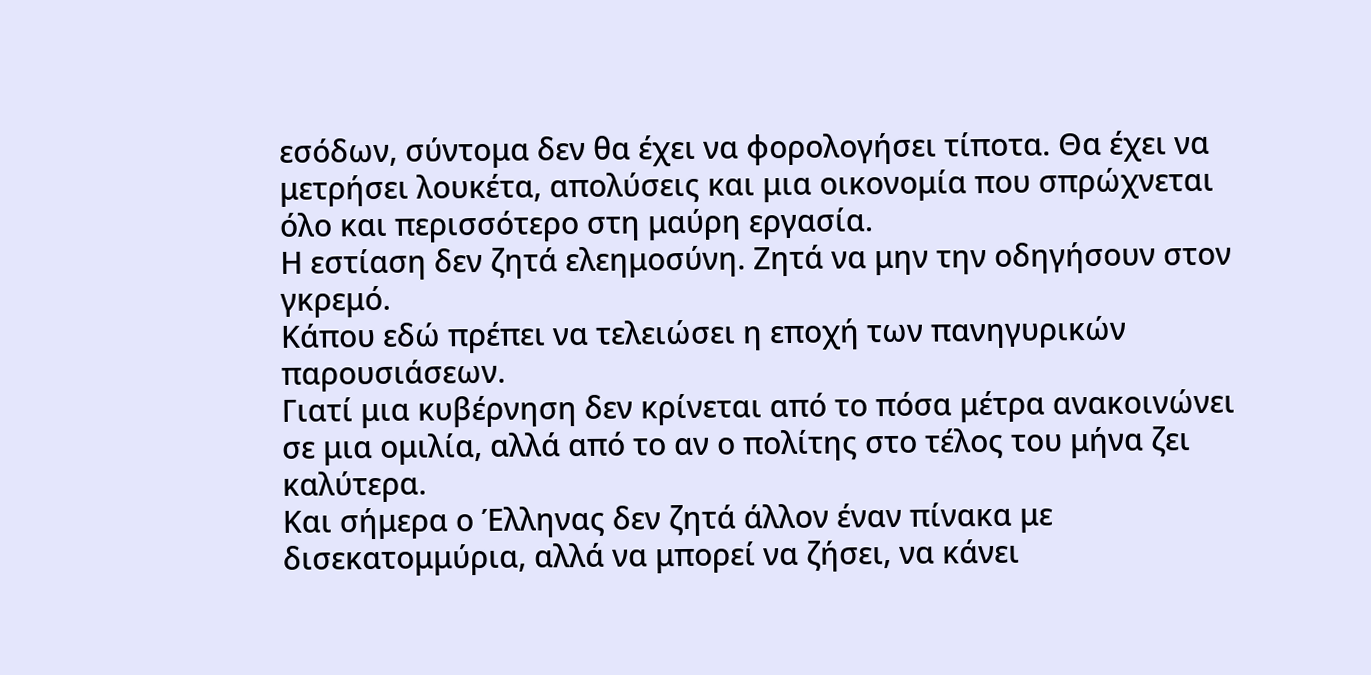εσόδων, σύντομα δεν θα έχει να φορολογήσει τίποτα. Θα έχει να μετρήσει λουκέτα, απολύσεις και μια οικονομία που σπρώχνεται όλο και περισσότερο στη μαύρη εργασία.
Η εστίαση δεν ζητά ελεημοσύνη. Ζητά να μην την οδηγήσουν στον γκρεμό.
Κάπου εδώ πρέπει να τελειώσει η εποχή των πανηγυρικών παρουσιάσεων.
Γιατί μια κυβέρνηση δεν κρίνεται από το πόσα μέτρα ανακοινώνει σε μια ομιλία, αλλά από το αν ο πολίτης στο τέλος του μήνα ζει καλύτερα.
Και σήμερα ο Έλληνας δεν ζητά άλλον έναν πίνακα με δισεκατομμύρια, αλλά να μπορεί να ζήσει, να κάνει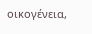οικογένεια,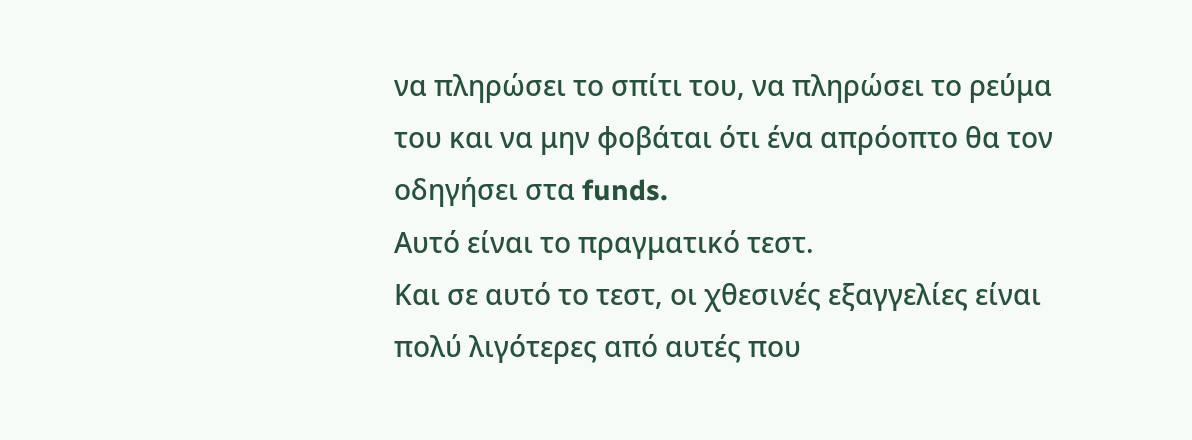να πληρώσει το σπίτι του, να πληρώσει το ρεύμα του και να μην φοβάται ότι ένα απρόοπτο θα τον οδηγήσει στα funds.
Αυτό είναι το πραγματικό τεστ.
Και σε αυτό το τεστ, οι χθεσινές εξαγγελίες είναι πολύ λιγότερες από αυτές που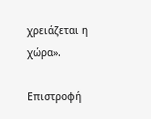χρειάζεται η χώρα».

Επιστροφή